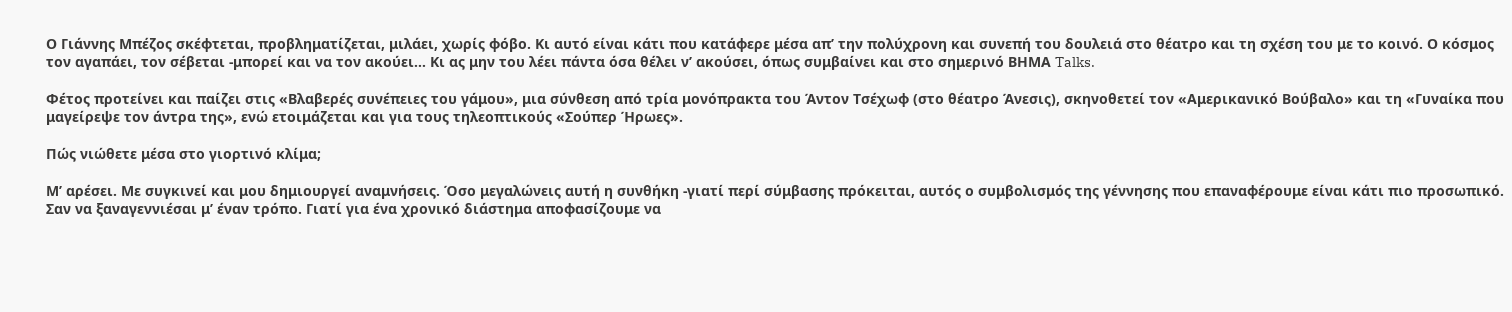Ο Γιάννης Μπέζος σκέφτεται, προβληματίζεται, μιλάει, χωρίς φόβο. Κι αυτό είναι κάτι που κατάφερε μέσα απ’ την πολύχρονη και συνεπή του δουλειά στο θέατρο και τη σχέση του με το κοινό. Ο κόσμος τον αγαπάει, τον σέβεται -μπορεί και να τον ακούει… Κι ας μην του λέει πάντα όσα θέλει ν’ ακούσει, όπως συμβαίνει και στο σημερινό ΒΗΜΑ Talks.

Φέτος προτείνει και παίζει στις «Βλαβερές συνέπειες του γάμου», μια σύνθεση από τρία μονόπρακτα του Άντον Τσέχωφ (στο θέατρο Άνεσις), σκηνοθετεί τον «Αμερικανικό Βούβαλο» και τη «Γυναίκα που μαγείρεψε τον άντρα της», ενώ ετοιμάζεται και για τους τηλεοπτικούς «Σούπερ Ήρωες».

Πώς νιώθετε μέσα στο γιορτινό κλίμα;

Μ’ αρέσει. Με συγκινεί και μου δημιουργεί αναμνήσεις. Όσο μεγαλώνεις αυτή η συνθήκη -γιατί περί σύμβασης πρόκειται, αυτός ο συμβολισμός της γέννησης που επαναφέρουμε είναι κάτι πιο προσωπικό. Σαν να ξαναγεννιέσαι μ’ έναν τρόπο. Γιατί για ένα χρονικό διάστημα αποφασίζουμε να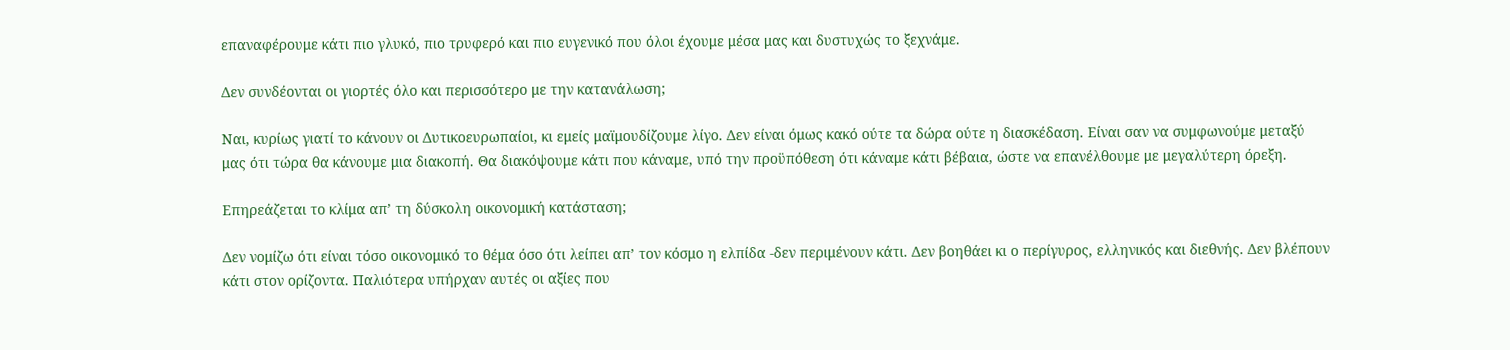επαναφέρουμε κάτι πιο γλυκό, πιο τρυφερό και πιο ευγενικό που όλοι έχουμε μέσα μας και δυστυχώς το ξεχνάμε.

Δεν συνδέονται οι γιορτές όλο και περισσότερο με την κατανάλωση;

Ναι, κυρίως γιατί το κάνουν οι Δυτικοευρωπαίοι, κι εμείς μαϊμουδίζουμε λίγο. Δεν είναι όμως κακό ούτε τα δώρα ούτε η διασκέδαση. Είναι σαν να συμφωνούμε μεταξύ μας ότι τώρα θα κάνουμε μια διακοπή. Θα διακόψουμε κάτι που κάναμε, υπό την προϋπόθεση ότι κάναμε κάτι βέβαια, ώστε να επανέλθουμε με μεγαλύτερη όρεξη.

Επηρεάζεται το κλίμα απ’ τη δύσκολη οικονομική κατάσταση;

Δεν νομίζω ότι είναι τόσο οικονομικό το θέμα όσο ότι λείπει απ’ τον κόσμο η ελπίδα -δεν περιμένουν κάτι. Δεν βοηθάει κι ο περίγυρος, ελληνικός και διεθνής. Δεν βλέπουν κάτι στον ορίζοντα. Παλιότερα υπήρχαν αυτές οι αξίες που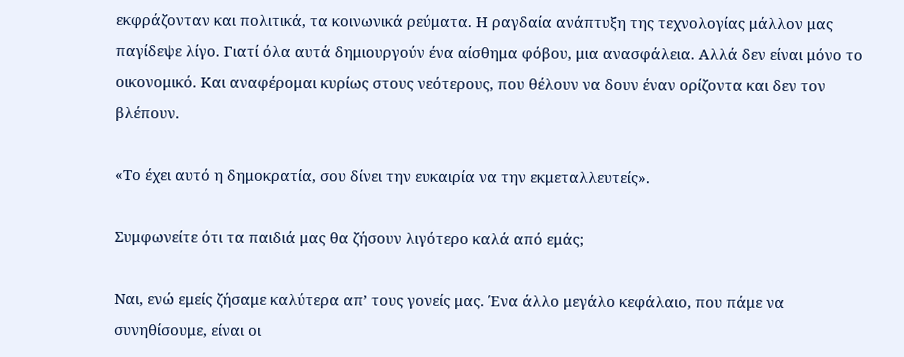εκφράζονταν και πολιτικά, τα κοινωνικά ρεύματα. Η ραγδαία ανάπτυξη της τεχνολογίας μάλλον μας παγίδεψε λίγο. Γιατί όλα αυτά δημιουργούν ένα αίσθημα φόβου, μια ανασφάλεια. Αλλά δεν είναι μόνο το οικονομικό. Και αναφέρομαι κυρίως στους νεότερους, που θέλουν να δουν έναν ορίζοντα και δεν τον βλέπουν.

«Το έχει αυτό η δημοκρατία, σου δίνει την ευκαιρία να την εκμεταλλευτείς».

Συμφωνείτε ότι τα παιδιά μας θα ζήσουν λιγότερο καλά από εμάς;

Ναι, ενώ εμείς ζήσαμε καλύτερα απ’ τους γονείς μας. Ένα άλλο μεγάλο κεφάλαιο, που πάμε να συνηθίσουμε, είναι οι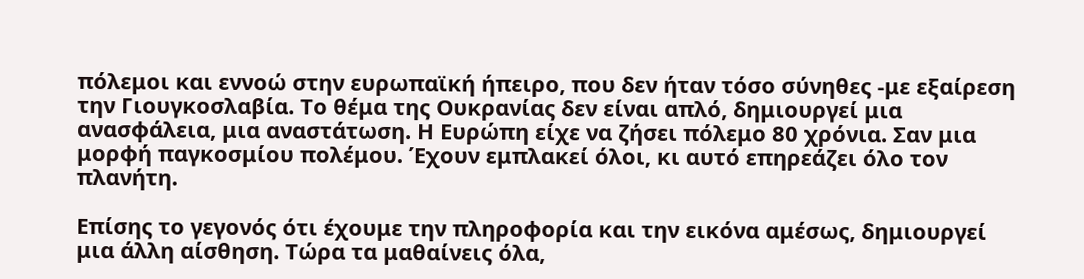πόλεμοι και εννοώ στην ευρωπαϊκή ήπειρο, που δεν ήταν τόσο σύνηθες -με εξαίρεση την Γιουγκοσλαβία. Το θέμα της Ουκρανίας δεν είναι απλό, δημιουργεί μια ανασφάλεια, μια αναστάτωση. Η Ευρώπη είχε να ζήσει πόλεμο 80 χρόνια. Σαν μια μορφή παγκοσμίου πολέμου. Έχουν εμπλακεί όλοι, κι αυτό επηρεάζει όλο τον πλανήτη.

Επίσης το γεγονός ότι έχουμε την πληροφορία και την εικόνα αμέσως, δημιουργεί μια άλλη αίσθηση. Τώρα τα μαθαίνεις όλα,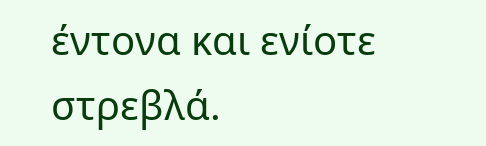έντονα και ενίοτε στρεβλά.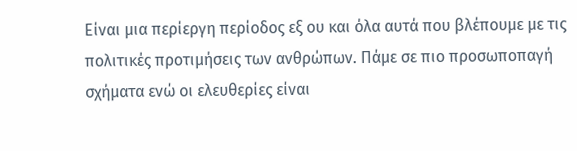Είναι μια περίεργη περίοδος εξ ου και όλα αυτά που βλέπουμε με τις πολιτικές προτιμήσεις των ανθρώπων. Πάμε σε πιο προσωποπαγή σχήματα ενώ οι ελευθερίες είναι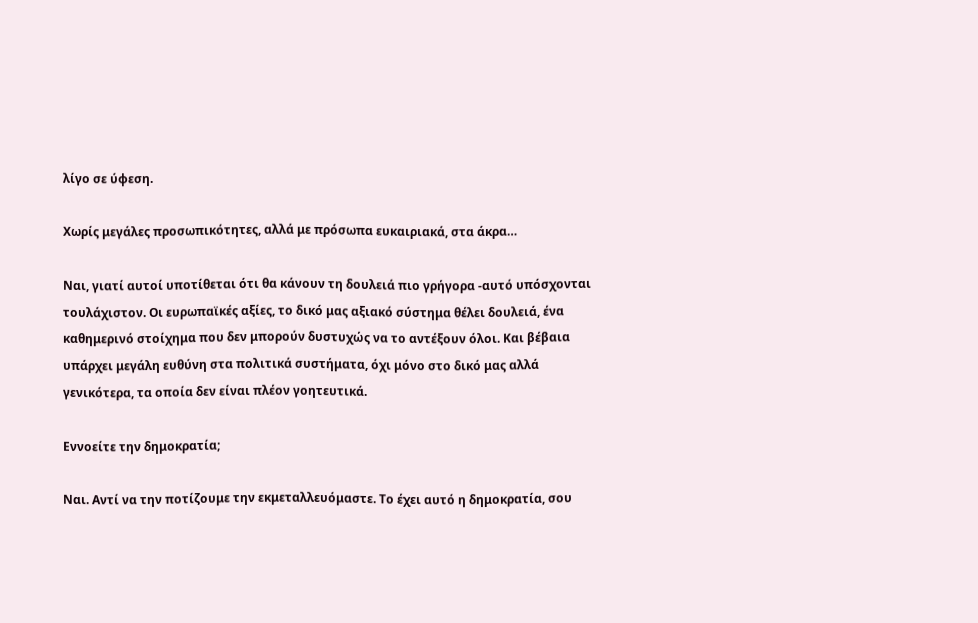λίγο σε ύφεση.

Χωρίς μεγάλες προσωπικότητες, αλλά με πρόσωπα ευκαιριακά, στα άκρα…

Ναι, γιατί αυτοί υποτίθεται ότι θα κάνουν τη δουλειά πιο γρήγορα -αυτό υπόσχονται τουλάχιστον. Οι ευρωπαϊκές αξίες, το δικό μας αξιακό σύστημα θέλει δουλειά, ένα καθημερινό στοίχημα που δεν μπορούν δυστυχώς να το αντέξουν όλοι. Και βέβαια υπάρχει μεγάλη ευθύνη στα πολιτικά συστήματα, όχι μόνο στο δικό μας αλλά γενικότερα, τα οποία δεν είναι πλέον γοητευτικά.

Εννοείτε την δημοκρατία;

Ναι. Αντί να την ποτίζουμε την εκμεταλλευόμαστε. Το έχει αυτό η δημοκρατία, σου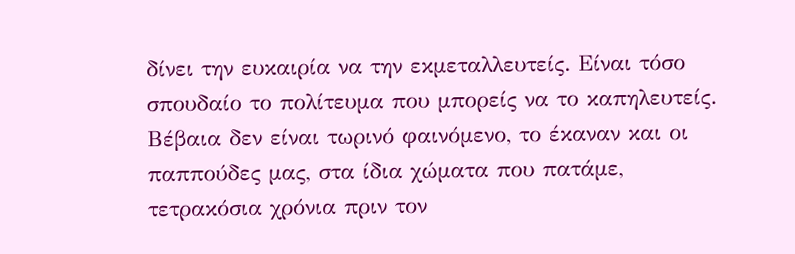δίνει την ευκαιρία να την εκμεταλλευτείς. Είναι τόσο σπουδαίο το πολίτευμα που μπορείς να το καπηλευτείς. Βέβαια δεν είναι τωρινό φαινόμενο, το έκαναν και οι παππούδες μας, στα ίδια χώματα που πατάμε, τετρακόσια χρόνια πριν τον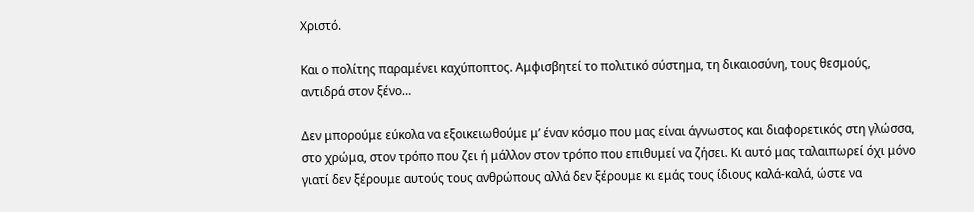Χριστό.

Και ο πολίτης παραμένει καχύποπτος. Αμφισβητεί το πολιτικό σύστημα, τη δικαιοσύνη, τους θεσμούς, αντιδρά στον ξένο…

Δεν μπορούμε εύκολα να εξοικειωθούμε μ’ έναν κόσμο που μας είναι άγνωστος και διαφορετικός στη γλώσσα, στο χρώμα, στον τρόπο που ζει ή μάλλον στον τρόπο που επιθυμεί να ζήσει. Κι αυτό μας ταλαιπωρεί όχι μόνο γιατί δεν ξέρουμε αυτούς τους ανθρώπους αλλά δεν ξέρουμε κι εμάς τους ίδιους καλά-καλά, ώστε να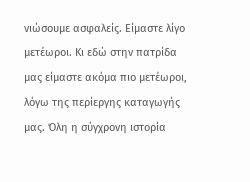νιώσουμε ασφαλείς. Είμαστε λίγο μετέωροι. Κι εδώ στην πατρίδα μας είμαστε ακόμα πιο μετέωροι, λόγω της περίεργης καταγωγής μας. Όλη η σύγχρονη ιστορία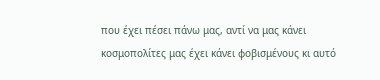που έχει πέσει πάνω μας, αντί να μας κάνει κοσμοπολίτες μας έχει κάνει φοβισμένους κι αυτό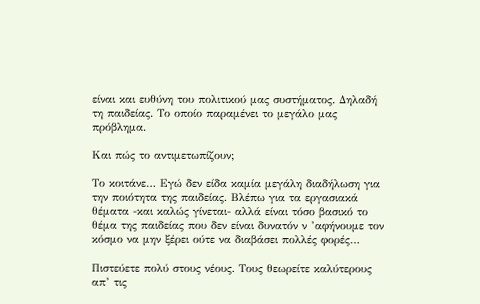είναι και ευθύνη του πολιτικού μας συστήματος. Δηλαδή τη παιδείας. Το οποίο παραμένει το μεγάλο μας πρόβλημα.

Και πώς το αντιμετωπίζουν;

Το κοιτάνε… Εγώ δεν είδα καμία μεγάλη διαδήλωση για την ποιότητα της παιδείας. Βλέπω για τα εργασιακά θέματα -και καλώς γίνεται- αλλά είναι τόσο βασικό το θέμα της παιδείας που δεν είναι δυνατόν ν ’αφήνουμε τον κόσμο να μην ξέρει ούτε να διαβάσει πολλές φορές…

Πιστεύετε πολύ στους νέους. Τους θεωρείτε καλύτερους απ’ τις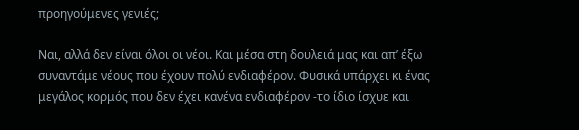προηγούμενες γενιές;

Ναι, αλλά δεν είναι όλοι οι νέοι. Και μέσα στη δουλειά μας και απ’ έξω συναντάμε νέους που έχουν πολύ ενδιαφέρον. Φυσικά υπάρχει κι ένας μεγάλος κορμός που δεν έχει κανένα ενδιαφέρον -το ίδιο ίσχυε και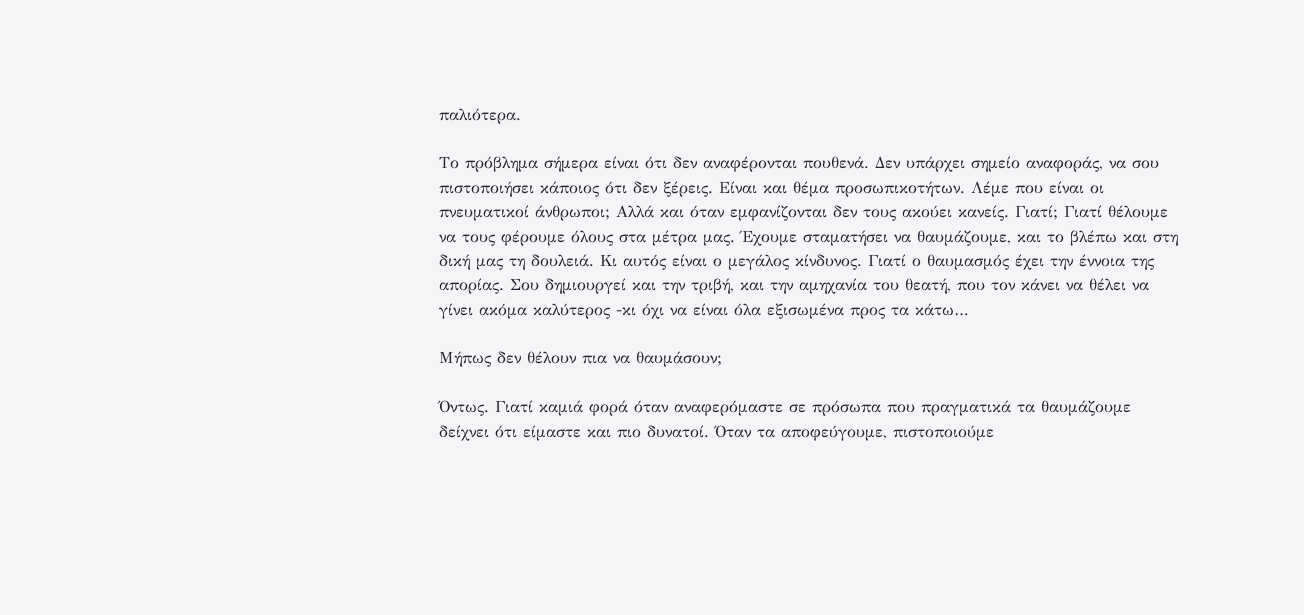παλιότερα.

Το πρόβλημα σήμερα είναι ότι δεν αναφέρονται πουθενά. Δεν υπάρχει σημείο αναφοράς, να σου πιστοποιήσει κάποιος ότι δεν ξέρεις. Είναι και θέμα προσωπικοτήτων. Λέμε που είναι οι πνευματικοί άνθρωποι; Αλλά και όταν εμφανίζονται δεν τους ακούει κανείς. Γιατί; Γιατί θέλουμε να τους φέρουμε όλους στα μέτρα μας. Έχουμε σταματήσει να θαυμάζουμε, και το βλέπω και στη δική μας τη δουλειά. Κι αυτός είναι ο μεγάλος κίνδυνος. Γιατί ο θαυμασμός έχει την έννοια της απορίας. Σου δημιουργεί και την τριβή, και την αμηχανία του θεατή, που τον κάνει να θέλει να γίνει ακόμα καλύτερος -κι όχι να είναι όλα εξισωμένα προς τα κάτω…

Μήπως δεν θέλουν πια να θαυμάσουν;

Όντως. Γιατί καμιά φορά όταν αναφερόμαστε σε πρόσωπα που πραγματικά τα θαυμάζουμε δείχνει ότι είμαστε και πιο δυνατοί. Όταν τα αποφεύγουμε, πιστοποιούμε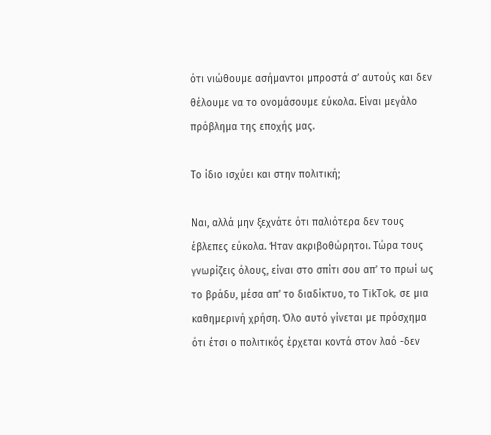ότι νιώθουμε ασήμαντοι μπροστά σ’ αυτούς και δεν θέλουμε να το ονομάσουμε εύκολα. Είναι μεγάλο πρόβλημα της εποχής μας.

Το ίδιο ισχύει και στην πολιτική;

Ναι, αλλά μην ξεχνάτε ότι παλιότερα δεν τους έβλεπες εύκολα. Ήταν ακριβοθώρητοι. Τώρα τους γνωρίζεις όλους, είναι στο σπίτι σου απ’ το πρωί ως το βράδυ, μέσα απ’ το διαδίκτυο, το TikTok, σε μια καθημερινή χρήση. Όλο αυτό γίνεται με πρόσχημα ότι έτσι ο πολιτικός έρχεται κοντά στον λαό -δεν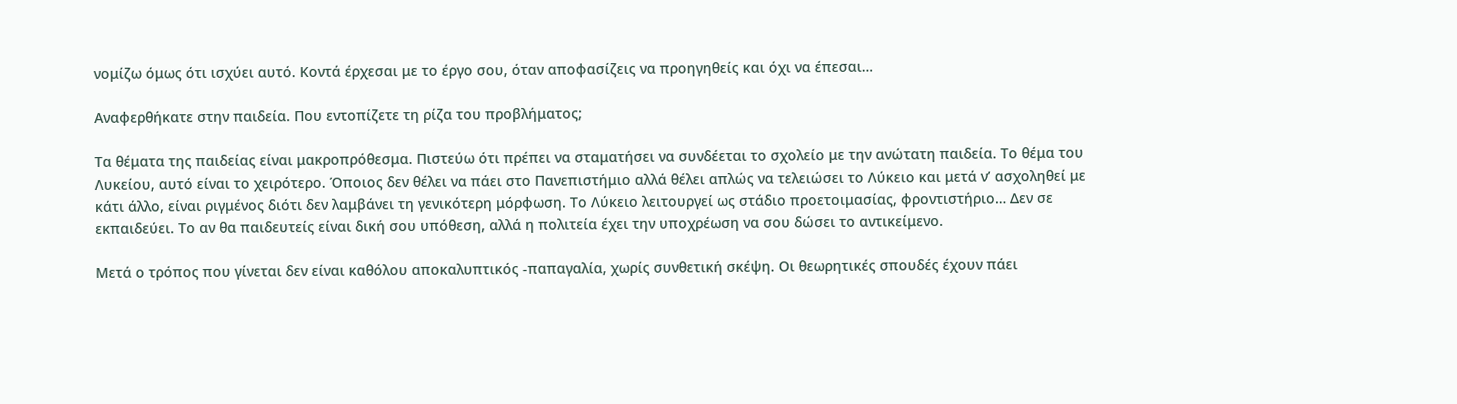νομίζω όμως ότι ισχύει αυτό. Κοντά έρχεσαι με το έργο σου, όταν αποφασίζεις να προηγηθείς και όχι να έπεσαι…

Αναφερθήκατε στην παιδεία. Που εντοπίζετε τη ρίζα του προβλήματος;

Τα θέματα της παιδείας είναι μακροπρόθεσμα. Πιστεύω ότι πρέπει να σταματήσει να συνδέεται το σχολείο με την ανώτατη παιδεία. Το θέμα του Λυκείου, αυτό είναι το χειρότερο. Όποιος δεν θέλει να πάει στο Πανεπιστήμιο αλλά θέλει απλώς να τελειώσει το Λύκειο και μετά ν’ ασχοληθεί με κάτι άλλο, είναι ριγμένος διότι δεν λαμβάνει τη γενικότερη μόρφωση. Το Λύκειο λειτουργεί ως στάδιο προετοιμασίας, φροντιστήριο… Δεν σε εκπαιδεύει. Το αν θα παιδευτείς είναι δική σου υπόθεση, αλλά η πολιτεία έχει την υποχρέωση να σου δώσει το αντικείμενο.

Μετά ο τρόπος που γίνεται δεν είναι καθόλου αποκαλυπτικός -παπαγαλία, χωρίς συνθετική σκέψη. Οι θεωρητικές σπουδές έχουν πάει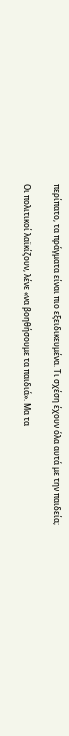περίπατο, τα πράγματα είναι πιο εξειδικευμένα. Τι σχέση έχουν όλα αυτά με την παιδεία;

Οι πολιτικοί λαϊκίζουν, λένε «να βοηθήσουμε τα παιδιά». Μα τα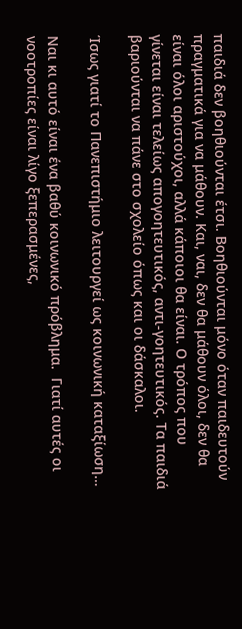παιδιά δεν βοηθιούνται έτσι. Βοηθιούνται μόνο όταν παιδευτούν πραγματικά για να μάθουν. Και, ναι, δεν θα μάθουν όλοι, δεν θα είναι όλοι αριστούχοι, αλλά κάποιοι θα είναι. Ο τρόπος που γίνεται είναι τελείως απογοητευτικός, αντι-γοητευτικός. Τα παιδιά βαριούνται να πάνε στο σχολείο όπως και οι δάσκαλοι.

Ίσως γιατί το Πανεπιστήμιο λειτουργεί ως κοινωνική καταξίωση…

Ναι κι αυτό είναι ένα βαθύ κοινωνικό πρόβλημα.  Γιατί αυτές οι νοοτροπίες είναι λίγο ξεπερασμένες,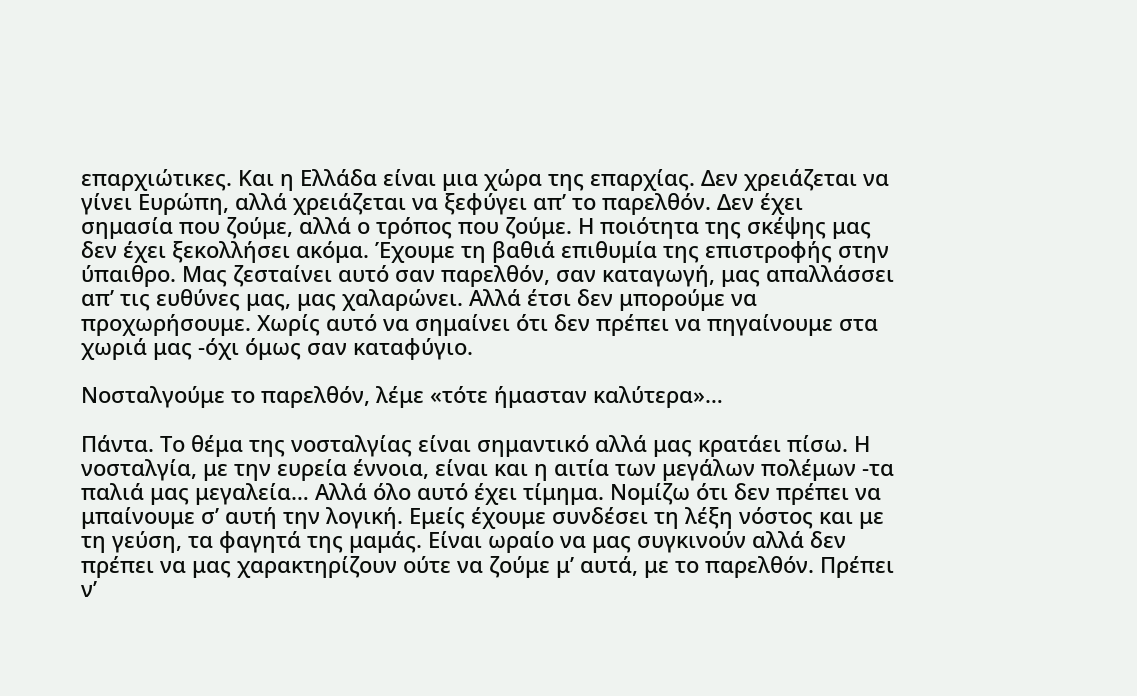επαρχιώτικες. Και η Ελλάδα είναι μια χώρα της επαρχίας. Δεν χρειάζεται να γίνει Ευρώπη, αλλά χρειάζεται να ξεφύγει απ’ το παρελθόν. Δεν έχει σημασία που ζούμε, αλλά ο τρόπος που ζούμε. Η ποιότητα της σκέψης μας δεν έχει ξεκολλήσει ακόμα. Έχουμε τη βαθιά επιθυμία της επιστροφής στην ύπαιθρο. Μας ζεσταίνει αυτό σαν παρελθόν, σαν καταγωγή, μας απαλλάσσει απ’ τις ευθύνες μας, μας χαλαρώνει. Αλλά έτσι δεν μπορούμε να προχωρήσουμε. Χωρίς αυτό να σημαίνει ότι δεν πρέπει να πηγαίνουμε στα χωριά μας -όχι όμως σαν καταφύγιο.

Νοσταλγούμε το παρελθόν, λέμε «τότε ήμασταν καλύτερα»…

Πάντα. Το θέμα της νοσταλγίας είναι σημαντικό αλλά μας κρατάει πίσω. Η νοσταλγία, με την ευρεία έννοια, είναι και η αιτία των μεγάλων πολέμων -τα παλιά μας μεγαλεία… Αλλά όλο αυτό έχει τίμημα. Νομίζω ότι δεν πρέπει να μπαίνουμε σ’ αυτή την λογική. Εμείς έχουμε συνδέσει τη λέξη νόστος και με τη γεύση, τα φαγητά της μαμάς. Είναι ωραίο να μας συγκινούν αλλά δεν πρέπει να μας χαρακτηρίζουν ούτε να ζούμε μ’ αυτά, με το παρελθόν. Πρέπει ν’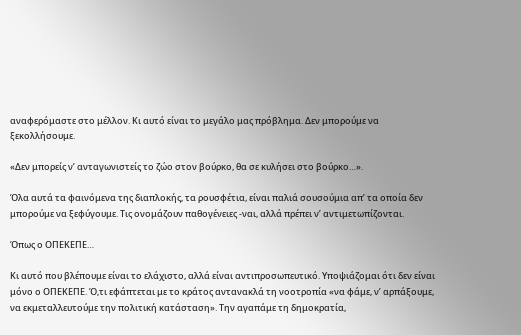αναφερόμαστε στο μέλλον. Κι αυτό είναι το μεγάλο μας πρόβλημα. Δεν μπορούμε να ξεκολλήσουμε.

«Δεν μπορείς ν’ ανταγωνιστείς το ζώο στον βούρκο, θα σε κυλήσει στο βούρκο…».

Όλα αυτά τα φαινόμενα της διαπλοκής, τα ρουσφέτια, είναι παλιά σουσούμια απ’ τα οποία δεν μπορούμε να ξεφύγουμε. Τις ονομάζουν παθογένειες -ναι, αλλά πρέπει ν’ αντιμετωπίζονται.

Όπως ο ΟΠΕΚΕΠΕ…

Κι αυτό που βλέπουμε είναι το ελάχιστο, αλλά είναι αντιπροσωπευτικό. Υποψιάζομαι ότι δεν είναι μόνο ο ΟΠΕΚΕΠΕ. Ό,τι εφάπτεται με το κράτος αντανακλά τη νοοτροπία «να φάμε, ν’ αρπάξουμε, να εκμεταλλευτούμε την πολιτική κατάσταση». Την αγαπάμε τη δημοκρατία,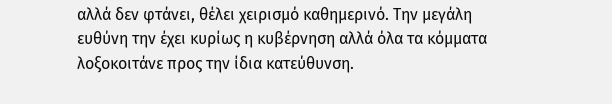αλλά δεν φτάνει, θέλει χειρισμό καθημερινό. Την μεγάλη ευθύνη την έχει κυρίως η κυβέρνηση αλλά όλα τα κόμματα λοξοκοιτάνε προς την ίδια κατεύθυνση.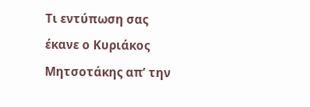Τι εντύπωση σας έκανε ο Κυριάκος Μητσοτάκης απ’ την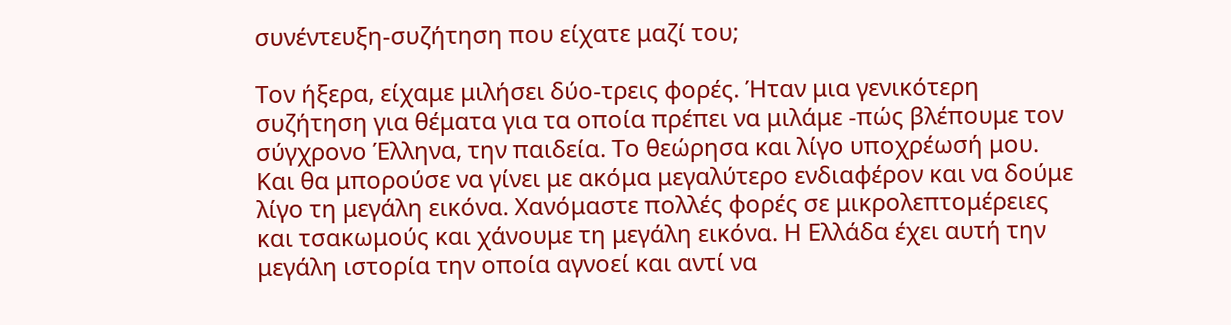συνέντευξη-συζήτηση που είχατε μαζί του;

Τον ήξερα, είχαμε μιλήσει δύο-τρεις φορές. Ήταν μια γενικότερη συζήτηση για θέματα για τα οποία πρέπει να μιλάμε -πώς βλέπουμε τον σύγχρονο Έλληνα, την παιδεία. Το θεώρησα και λίγο υποχρέωσή μου. Και θα μπορούσε να γίνει με ακόμα μεγαλύτερο ενδιαφέρον και να δούμε λίγο τη μεγάλη εικόνα. Χανόμαστε πολλές φορές σε μικρολεπτομέρειες και τσακωμούς και χάνουμε τη μεγάλη εικόνα. Η Ελλάδα έχει αυτή την μεγάλη ιστορία την οποία αγνοεί και αντί να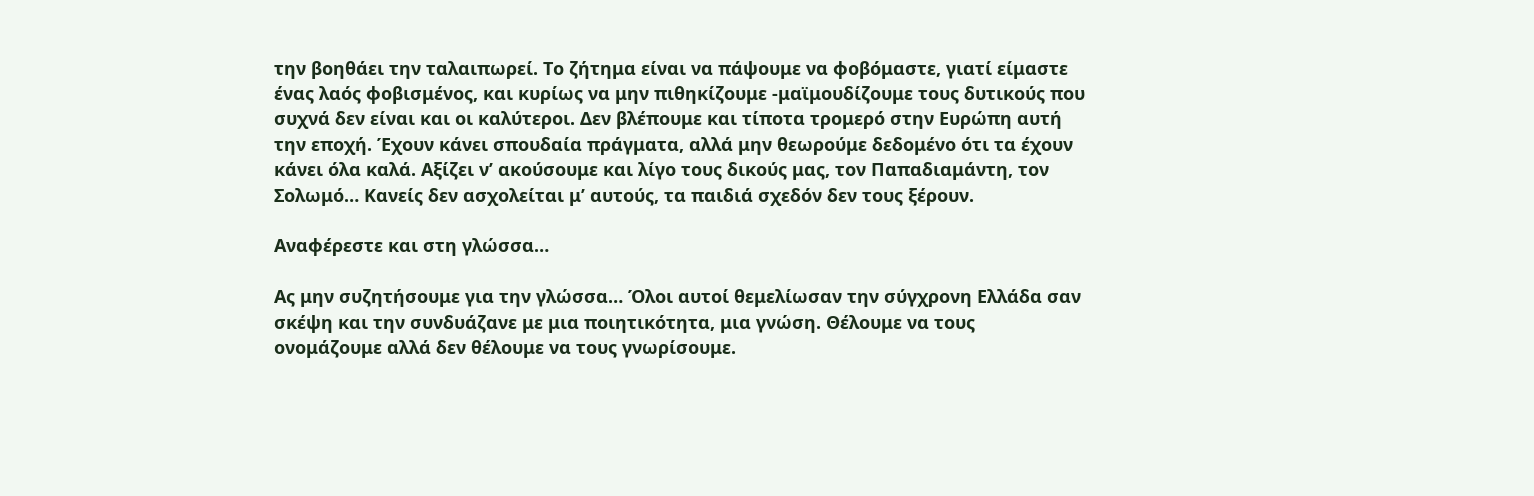την βοηθάει την ταλαιπωρεί. Το ζήτημα είναι να πάψουμε να φοβόμαστε, γιατί είμαστε ένας λαός φοβισμένος, και κυρίως να μην πιθηκίζουμε -μαϊμουδίζουμε τους δυτικούς που συχνά δεν είναι και οι καλύτεροι. Δεν βλέπουμε και τίποτα τρομερό στην Ευρώπη αυτή την εποχή. Έχουν κάνει σπουδαία πράγματα, αλλά μην θεωρούμε δεδομένο ότι τα έχουν κάνει όλα καλά. Αξίζει ν’ ακούσουμε και λίγο τους δικούς μας, τον Παπαδιαμάντη, τον Σολωμό… Κανείς δεν ασχολείται μ’ αυτούς, τα παιδιά σχεδόν δεν τους ξέρουν.

Αναφέρεστε και στη γλώσσα…

Ας μην συζητήσουμε για την γλώσσα… Όλοι αυτοί θεμελίωσαν την σύγχρονη Ελλάδα σαν σκέψη και την συνδυάζανε με μια ποιητικότητα, μια γνώση. Θέλουμε να τους ονομάζουμε αλλά δεν θέλουμε να τους γνωρίσουμε.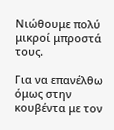Νιώθουμε πολύ μικροί μπροστά τους.

Για να επανέλθω όμως στην κουβέντα με τον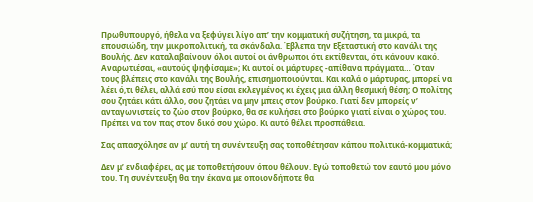Πρωθυπουργό, ήθελα να ξεφύγει λίγο απ’ την κομματική συζήτηση, τα μικρά, τα επουσιώδη, την μικροπολιτική, τα σκάνδαλα. Έβλεπα την Εξεταστική στο κανάλι της Βουλής. Δεν καταλαβαίνουν όλοι αυτοί οι άνθρωποι ότι εκτίθενται, ότι κάνουν κακό. Αναρωτιέσαι, «αυτούς ψηφίσαμε»; Κι αυτοί οι μάρτυρες -απίθανα πράγματα… Όταν τους βλέπεις στο κανάλι της Βουλής, επισημοποιούνται. Και καλά ο μάρτυρας, μπορεί να λέει ό,τι θέλει, αλλά εσύ που είσαι εκλεγμένος κι έχεις μια άλλη θεσμική θέση; Ο πολίτης σου ζητάει κάτι άλλο, σου ζητάει να μην μπεις στον βούρκο. Γιατί δεν μπορείς ν’ ανταγωνιστείς το ζώο στον βούρκο, θα σε κυλήσει στο βούρκο γιατί είναι ο χώρος του. Πρέπει να τον πας στον δικό σου χώρο. Κι αυτό θέλει προσπάθεια.

Σας απασχόλησε αν μ’ αυτή τη συνέντευξη σας τοποθέτησαν κάπου πολιτικά-κομματικά;

Δεν μ’ ενδιαφέρει, ας με τοποθετήσουν όπου θέλουν. Εγώ τοποθετώ τον εαυτό μου μόνο του. Τη συνέντευξη θα την έκανα με οποιονδήποτε θα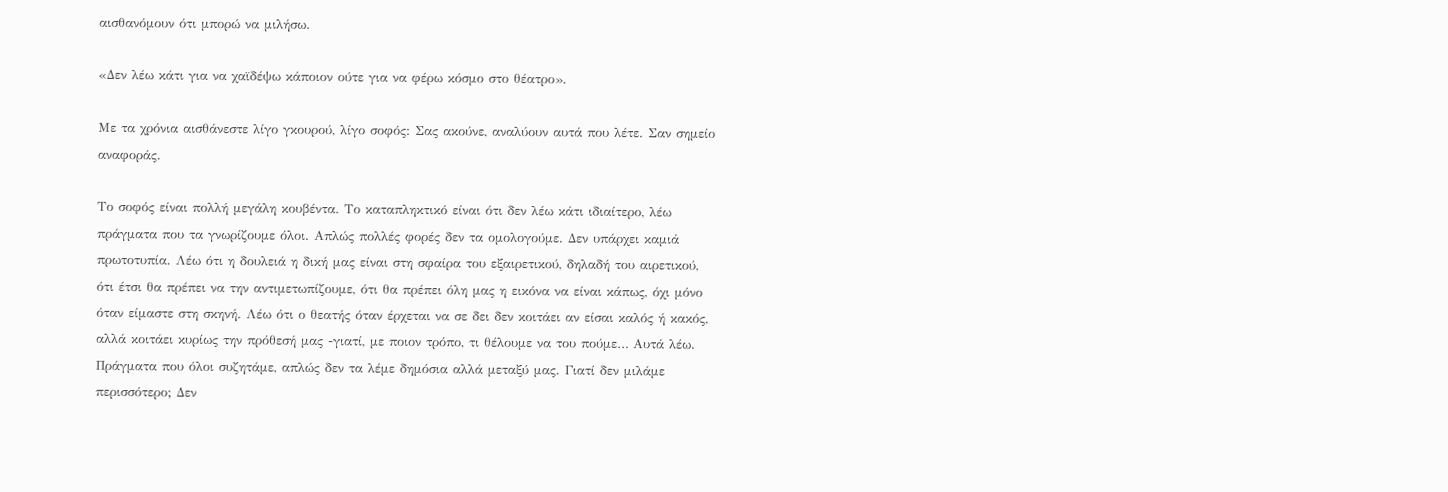αισθανόμουν ότι μπορώ να μιλήσω.

«Δεν λέω κάτι για να χαϊδέψω κάποιον ούτε για να φέρω κόσμο στο θέατρο».

Με τα χρόνια αισθάνεστε λίγο γκουρού, λίγο σοφός: Σας ακούνε, αναλύουν αυτά που λέτε. Σαν σημείο αναφοράς.

Το σοφός είναι πολλή μεγάλη κουβέντα. Το καταπληκτικό είναι ότι δεν λέω κάτι ιδιαίτερο, λέω πράγματα που τα γνωρίζουμε όλοι. Απλώς πολλές φορές δεν τα ομολογούμε. Δεν υπάρχει καμιά πρωτοτυπία. Λέω ότι η δουλειά η δική μας είναι στη σφαίρα του εξαιρετικού, δηλαδή του αιρετικού, ότι έτσι θα πρέπει να την αντιμετωπίζουμε, ότι θα πρέπει όλη μας η εικόνα να είναι κάπως, όχι μόνο όταν είμαστε στη σκηνή. Λέω ότι ο θεατής όταν έρχεται να σε δει δεν κοιτάει αν είσαι καλός ή κακός, αλλά κοιτάει κυρίως την πρόθεσή μας -γιατί, με ποιον τρόπο, τι θέλουμε να του πούμε… Αυτά λέω. Πράγματα που όλοι συζητάμε, απλώς δεν τα λέμε δημόσια αλλά μεταξύ μας. Γιατί δεν μιλάμε περισσότερο; Δεν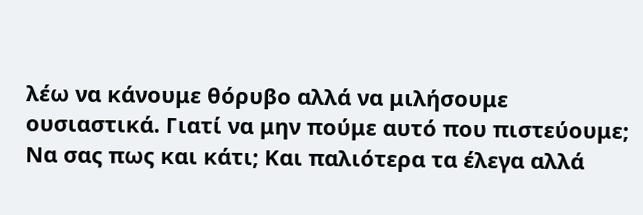λέω να κάνουμε θόρυβο αλλά να μιλήσουμε ουσιαστικά. Γιατί να μην πούμε αυτό που πιστεύουμε; Να σας πως και κάτι; Και παλιότερα τα έλεγα αλλά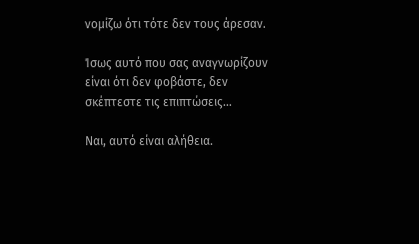νομίζω ότι τότε δεν τους άρεσαν.

Ίσως αυτό που σας αναγνωρίζουν είναι ότι δεν φοβάστε, δεν σκέπτεστε τις επιπτώσεις…

Ναι, αυτό είναι αλήθεια.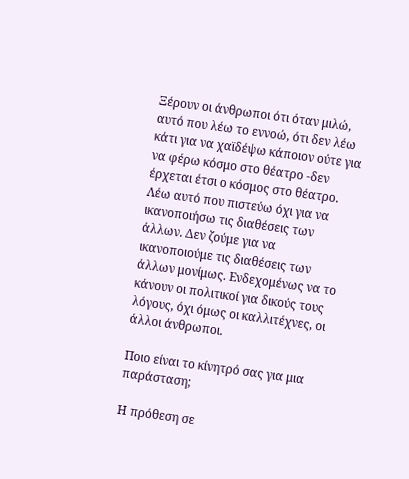Ξέρουν οι άνθρωποι ότι όταν μιλώ, αυτό που λέω το εννοώ, ότι δεν λέω κάτι για να χαϊδέψω κάποιον ούτε για να φέρω κόσμο στο θέατρο -δεν έρχεται έτσι ο κόσμος στο θέατρο. Λέω αυτό που πιστεύω όχι για να ικανοποιήσω τις διαθέσεις των άλλων. Δεν ζούμε για να ικανοποιούμε τις διαθέσεις των άλλων μονίμως. Ενδεχομένως να το κάνουν οι πολιτικοί για δικούς τους λόγους, όχι όμως οι καλλιτέχνες, οι άλλοι άνθρωποι.

Ποιο είναι το κίνητρό σας για μια παράσταση;

Η πρόθεση σε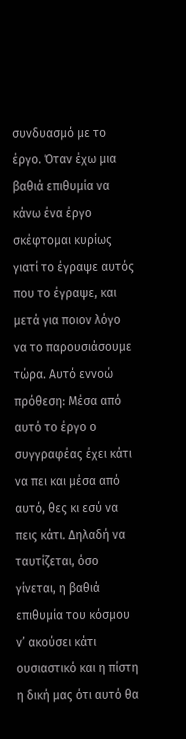συνδυασμό με το έργο. Όταν έχω μια βαθιά επιθυμία να κάνω ένα έργο σκέφτομαι κυρίως γιατί το έγραψε αυτός που το έγραψε, και μετά για ποιον λόγο να το παρουσιάσουμε τώρα. Αυτό εννοώ πρόθεση: Μέσα από αυτό το έργο ο συγγραφέας έχει κάτι να πει και μέσα από αυτό, θες κι εσύ να πεις κάτι. Δηλαδή να ταυτίζεται, όσο γίνεται, η βαθιά επιθυμία του κόσμου ν’ ακούσει κάτι ουσιαστικό και η πίστη η δική μας ότι αυτό θα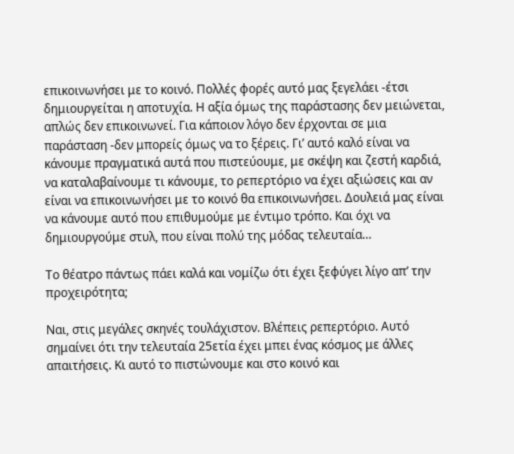επικοινωνήσει με το κοινό. Πολλές φορές αυτό μας ξεγελάει -έτσι δημιουργείται η αποτυχία. Η αξία όμως της παράστασης δεν μειώνεται, απλώς δεν επικοινωνεί. Για κάποιον λόγο δεν έρχονται σε μια παράσταση -δεν μπορείς όμως να το ξέρεις. Γι’ αυτό καλό είναι να κάνουμε πραγματικά αυτά που πιστεύουμε, με σκέψη και ζεστή καρδιά, να καταλαβαίνουμε τι κάνουμε, το ρεπερτόριο να έχει αξιώσεις και αν είναι να επικοινωνήσει με το κοινό θα επικοινωνήσει. Δουλειά μας είναι να κάνουμε αυτό που επιθυμούμε με έντιμο τρόπο. Και όχι να δημιουργούμε στυλ, που είναι πολύ της μόδας τελευταία…

Το θέατρο πάντως πάει καλά και νομίζω ότι έχει ξεφύγει λίγο απ’ την προχειρότητα;

Ναι, στις μεγάλες σκηνές τουλάχιστον. Βλέπεις ρεπερτόριο. Αυτό σημαίνει ότι την τελευταία 25ετία έχει μπει ένας κόσμος με άλλες απαιτήσεις. Κι αυτό το πιστώνουμε και στο κοινό και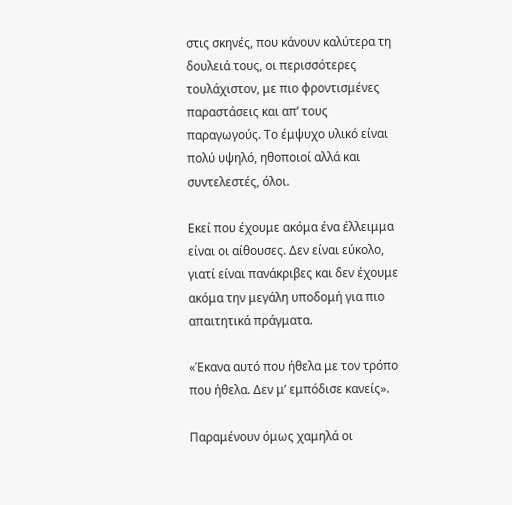στις σκηνές, που κάνουν καλύτερα τη δουλειά τους, οι περισσότερες τουλάχιστον, με πιο φροντισμένες παραστάσεις και απ’ τους παραγωγούς. Το έμψυχο υλικό είναι πολύ υψηλό, ηθοποιοί αλλά και συντελεστές, όλοι.

Εκεί που έχουμε ακόμα ένα έλλειμμα είναι οι αίθουσες. Δεν είναι εύκολο, γιατί είναι πανάκριβες και δεν έχουμε ακόμα την μεγάλη υποδομή για πιο απαιτητικά πράγματα.

«Έκανα αυτό που ήθελα με τον τρόπο που ήθελα. Δεν μ’ εμπόδισε κανείς».

Παραμένουν όμως χαμηλά οι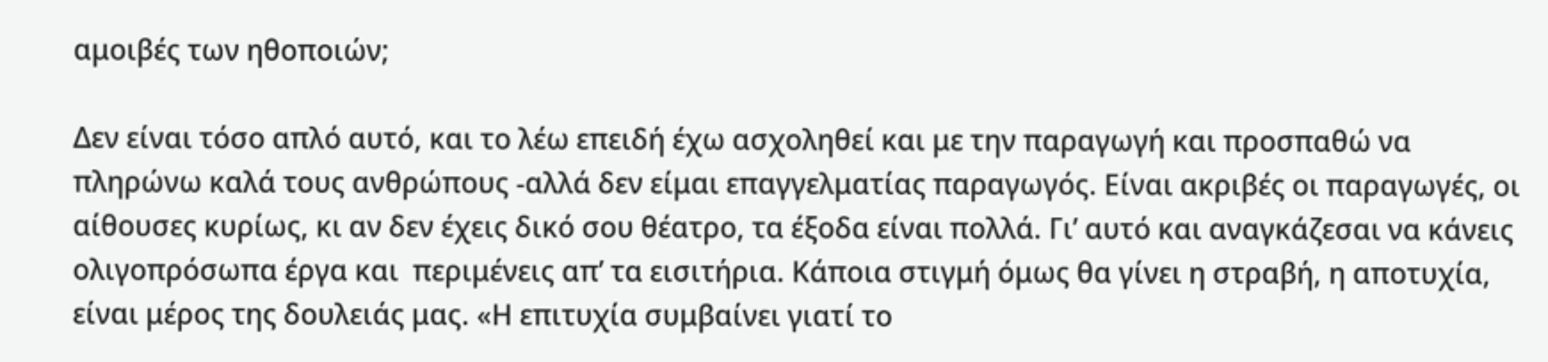αμοιβές των ηθοποιών;

Δεν είναι τόσο απλό αυτό, και το λέω επειδή έχω ασχοληθεί και με την παραγωγή και προσπαθώ να πληρώνω καλά τους ανθρώπους -αλλά δεν είμαι επαγγελματίας παραγωγός. Είναι ακριβές οι παραγωγές, οι αίθουσες κυρίως, κι αν δεν έχεις δικό σου θέατρο, τα έξοδα είναι πολλά. Γι’ αυτό και αναγκάζεσαι να κάνεις ολιγοπρόσωπα έργα και  περιμένεις απ’ τα εισιτήρια. Κάποια στιγμή όμως θα γίνει η στραβή, η αποτυχία, είναι μέρος της δουλειάς μας. «Η επιτυχία συμβαίνει γιατί το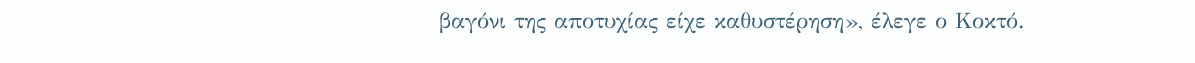βαγόνι της αποτυχίας είχε καθυστέρηση», έλεγε ο Κοκτό.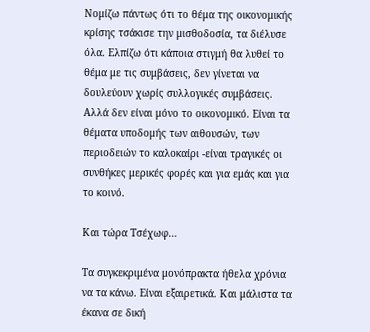Νομίζω πάντως ότι το θέμα της οικονομικής κρίσης τσάκισε την μισθοδοσία, τα διέλυσε όλα. Ελπίζω ότι κάποια στιγμή θα λυθεί το θέμα με τις συμβάσεις, δεν γίνεται να δουλεύουν χωρίς συλλογικές συμβάσεις. Αλλά δεν είναι μόνο το οικονομικό. Είναι τα θέματα υποδομής των αιθουσών, των περιοδειών το καλοκαίρι -είναι τραγικές οι συνθήκες μερικές φορές και για εμάς και για το κοινό.

Και τώρα Τσέχωφ…

Τα συγκεκριμένα μονόπρακτα ήθελα χρόνια να τα κάνω. Είναι εξαιρετικά. Και μάλιστα τα έκανα σε δική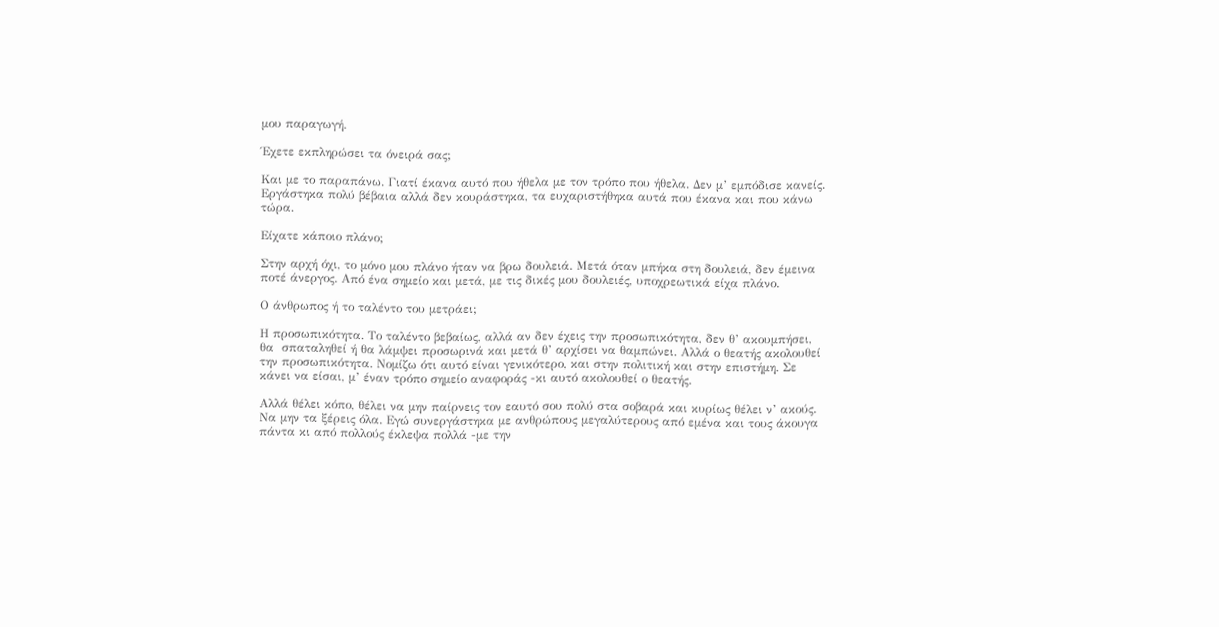μου παραγωγή.

Έχετε εκπληρώσει τα όνειρά σας;

Και με το παραπάνω. Γιατί έκανα αυτό που ήθελα με τον τρόπο που ήθελα. Δεν μ’ εμπόδισε κανείς. Εργάστηκα πολύ βέβαια αλλά δεν κουράστηκα, τα ευχαριστήθηκα αυτά που έκανα και που κάνω τώρα.

Είχατε κάποιο πλάνο;

Στην αρχή όχι, το μόνο μου πλάνο ήταν να βρω δουλειά. Μετά όταν μπήκα στη δουλειά, δεν έμεινα ποτέ άνεργος. Από ένα σημείο και μετά, με τις δικές μου δουλειές, υποχρεωτικά είχα πλάνο.

Ο άνθρωπος ή το ταλέντο του μετράει;

Η προσωπικότητα. Το ταλέντο βεβαίως, αλλά αν δεν έχεις την προσωπικότητα, δεν θ’ ακουμπήσει, θα  σπαταληθεί ή θα λάμψει προσωρινά και μετά θ’ αρχίσει να θαμπώνει. Αλλά ο θεατής ακολουθεί την προσωπικότητα. Νομίζω ότι αυτό είναι γενικότερο, και στην πολιτική και στην επιστήμη. Σε κάνει να είσαι, μ’ έναν τρόπο σημείο αναφοράς -κι αυτό ακολουθεί ο θεατής.

Αλλά θέλει κόπο, θέλει να μην παίρνεις τον εαυτό σου πολύ στα σοβαρά και κυρίως θέλει ν’ ακούς. Να μην τα ξέρεις όλα. Εγώ συνεργάστηκα με ανθρώπους μεγαλύτερους από εμένα και τους άκουγα πάντα κι από πολλούς έκλεψα πολλά -με την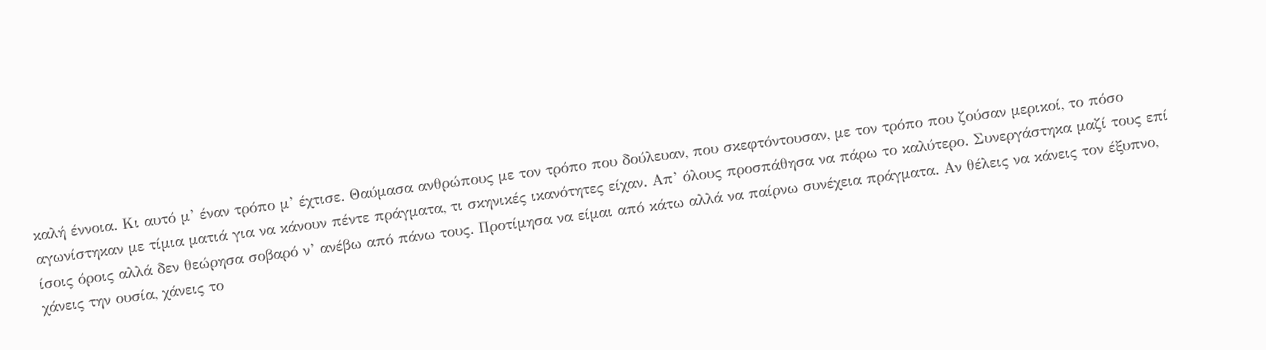καλή έννοια. Κι αυτό μ’ έναν τρόπο μ’ έχτισε. Θαύμασα ανθρώπους με τον τρόπο που δούλευαν, που σκεφτόντουσαν, με τον τρόπο που ζούσαν μερικοί, το πόσο αγωνίστηκαν με τίμια ματιά για να κάνουν πέντε πράγματα, τι σκηνικές ικανότητες είχαν. Απ’ όλους προσπάθησα να πάρω το καλύτερο. Συνεργάστηκα μαζί τους επί ίσοις όροις αλλά δεν θεώρησα σοβαρό ν’ ανέβω από πάνω τους. Προτίμησα να είμαι από κάτω αλλά να παίρνω συνέχεια πράγματα. Αν θέλεις να κάνεις τον έξυπνο, χάνεις την ουσία, χάνεις το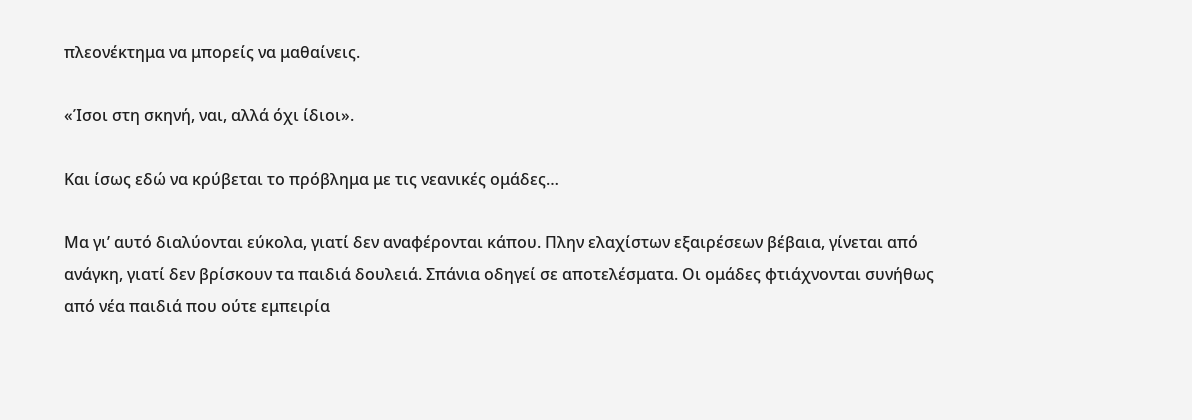πλεονέκτημα να μπορείς να μαθαίνεις.

«Ίσοι στη σκηνή, ναι, αλλά όχι ίδιοι».

Και ίσως εδώ να κρύβεται το πρόβλημα με τις νεανικές ομάδες…

Μα γι’ αυτό διαλύονται εύκολα, γιατί δεν αναφέρονται κάπου. Πλην ελαχίστων εξαιρέσεων βέβαια, γίνεται από ανάγκη, γιατί δεν βρίσκουν τα παιδιά δουλειά. Σπάνια οδηγεί σε αποτελέσματα. Οι ομάδες φτιάχνονται συνήθως από νέα παιδιά που ούτε εμπειρία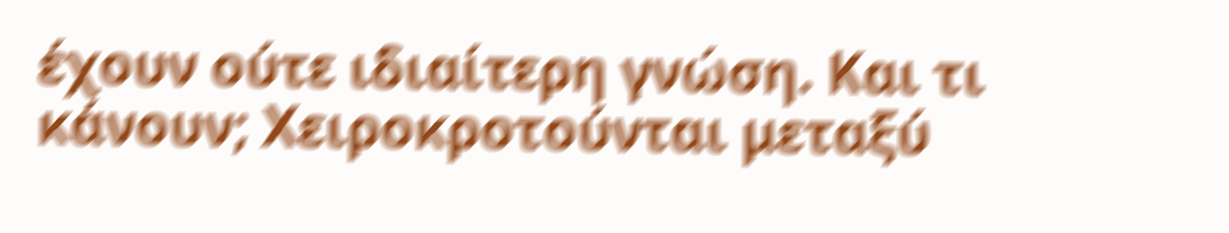έχουν ούτε ιδιαίτερη γνώση. Και τι κάνουν; Χειροκροτούνται μεταξύ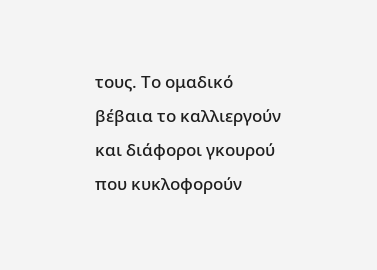τους. Το ομαδικό βέβαια το καλλιεργούν και διάφοροι γκουρού που κυκλοφορούν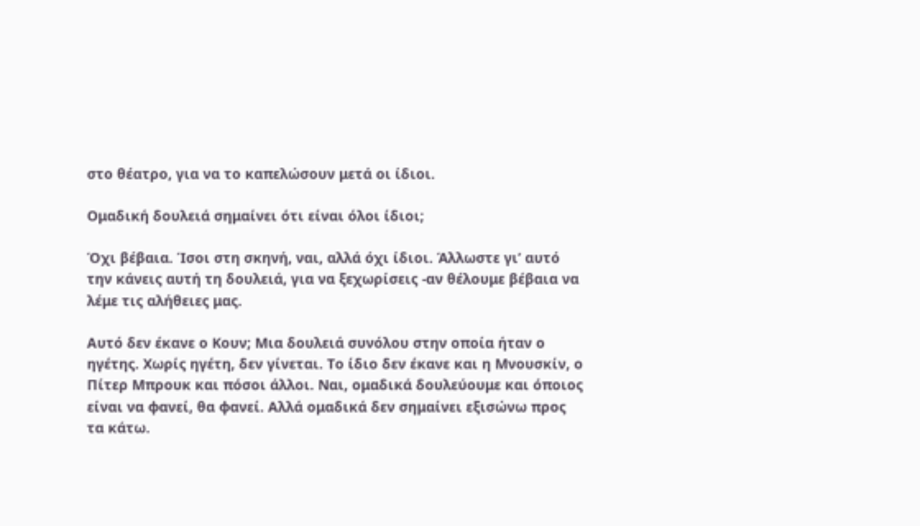στο θέατρο, για να το καπελώσουν μετά οι ίδιοι.

Ομαδική δουλειά σημαίνει ότι είναι όλοι ίδιοι;

Όχι βέβαια. Ίσοι στη σκηνή, ναι, αλλά όχι ίδιοι. Άλλωστε γι’ αυτό την κάνεις αυτή τη δουλειά, για να ξεχωρίσεις -αν θέλουμε βέβαια να λέμε τις αλήθειες μας.

Αυτό δεν έκανε ο Κουν; Μια δουλειά συνόλου στην οποία ήταν ο ηγέτης. Χωρίς ηγέτη, δεν γίνεται. Το ίδιο δεν έκανε και η Μνουσκίν, ο Πίτερ Μπρουκ και πόσοι άλλοι. Ναι, ομαδικά δουλεύουμε και όποιος είναι να φανεί, θα φανεί. Αλλά ομαδικά δεν σημαίνει εξισώνω προς τα κάτω.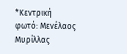*Κεντρική φωτό: Μενέλαος Μυρίλλας